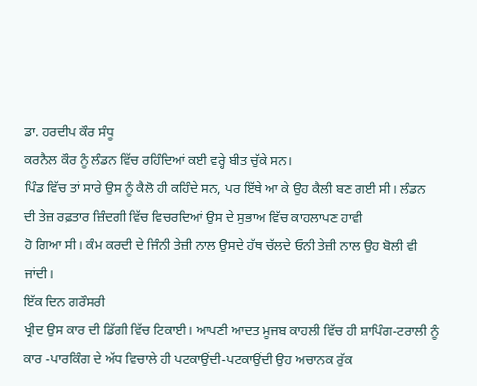ਡਾ. ਹਰਦੀਪ ਕੌਰ ਸੰਧੂ
ਕਰਨੈਲ ਕੌਰ ਨੂੰ ਲੰਡਨ ਵਿੱਚ ਰਹਿੰਦਿਆਂ ਕਈ ਵਰ੍ਹੇ ਬੀਤ ਚੁੱਕੇ ਸਨ।
ਪਿੰਡ ਵਿੱਚ ਤਾਂ ਸਾਰੇ ਉਸ ਨੂੰ ਕੈਲੋ ਹੀ ਕਹਿੰਦੇ ਸਨ, ਪਰ ਇੱਥੇ ਆ ਕੇ ਉਹ ਕੈਲੀ ਬਣ ਗਈ ਸੀ। ਲੰਡਨ
ਦੀ ਤੇਜ਼ ਰਫ਼ਤਾਰ ਜ਼ਿੰਦਗੀ ਵਿੱਚ ਵਿਚਰਦਿਆਂ ਉਸ ਦੇ ਸੁਭਾਅ ਵਿੱਚ ਕਾਹਲਾਪਣ ਹਾਵੀ
ਹੋ ਗਿਆ ਸੀ। ਕੰਮ ਕਰਦੀ ਦੇ ਜਿੰਨੀ ਤੇਜ਼ੀ ਨਾਲ ਉਸਦੇ ਹੱਥ ਚੱਲਦੇ ਓਨੀ ਤੇਜ਼ੀ ਨਾਲ ਉਹ ਬੋਲੀ ਵੀ
ਜਾਂਦੀ।
ਇੱਕ ਦਿਨ ਗਰੌਸਰੀ
ਖ੍ਰੀਦ ਉਸ ਕਾਰ ਦੀ ਡਿੱਗੀ ਵਿੱਚ ਟਿਕਾਈ। ਆਪਣੀ ਆਦਤ ਮੂਜਬ ਕਾਹਲੀ ਵਿੱਚ ਹੀ ਸ਼ਾਪਿੰਗ-ਟਰਾਲੀ ਨੂੰ
ਕਾਰ -ਪਾਰਕਿੰਗ ਦੇ ਅੱਧ ਵਿਚਾਲੇ ਹੀ ਪਟਕਾਉਂਦੀ-ਪਟਕਾਉਂਦੀ ਉਹ ਅਚਾਨਕ ਰੁੱਕ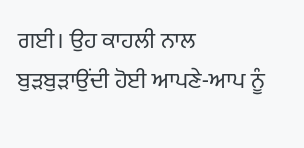ਗਈ। ਉਹ ਕਾਹਲੀ ਨਾਲ
ਬੁੜਬੁੜਾਉਂਦੀ ਹੋਈ ਆਪਣੇ-ਆਪ ਨੂੰ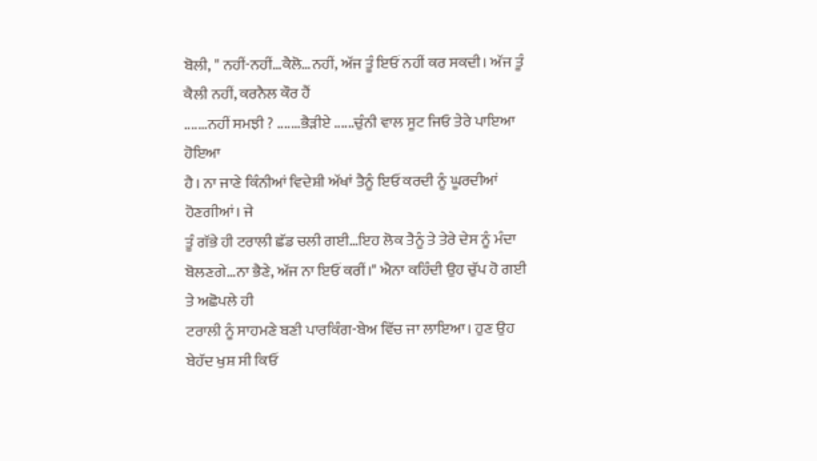ਬੋਲੀ, " ਨਹੀਂ-ਨਹੀਂ…ਕੈਲੋ…ਨਹੀਂ, ਅੱਜ ਤੂੰ ਇਓਂ ਨਹੀਂ ਕਰ ਸਕਦੀ। ਅੱਜ ਤੂੰ ਕੈਲੀ ਨਹੀਂ, ਕਰਨੈਲ ਕੌਰ ਹੈਂ
.......ਨਹੀਂ ਸਮਝੀ ? .......ਭੈੜੀਏ ......ਚੁੰਨੀ ਵਾਲ ਸੂਟ ਜਿਓ ਤੇਰੇ ਪਾਇਆ ਹੋਇਆ
ਹੈ। ਨਾ ਜਾਣੇ ਕਿੰਨੀਆਂ ਵਿਦੇਸ਼ੀ ਅੱਖਾਂ ਤੈਨੂੰ ਇਓਂ ਕਰਦੀ ਨੂੰ ਘੂਰਦੀਆਂ ਹੋਣਗੀਆਂ। ਜੇ
ਤੂੰ ਗੱਭੇ ਹੀ ਟਰਾਲੀ ਛੱਡ ਚਲੀ ਗਈ…ਇਹ ਲੋਕ ਤੈਨੂੰ ਤੇ ਤੇਰੇ ਦੇਸ ਨੂੰ ਮੰਦਾ
ਬੋਲਣਗੇ…ਨਾ ਭੈਣੇ, ਅੱਜ ਨਾ ਇਓਂ ਕਰੀਂ।" ਐਨਾ ਕਹਿੰਦੀ ਉਹ ਚੁੱਪ ਹੋ ਗਈ ਤੇ ਅਛੋਪਲੇ ਹੀ
ਟਰਾਲੀ ਨੂੰ ਸਾਹਮਣੇ ਬਣੀ ਪਾਰਕਿੰਗ-ਬੇਅ ਵਿੱਚ ਜਾ ਲਾਇਆ। ਹੁਣ ਉਹ ਬੇਹੱਦ ਖੁਸ਼ ਸੀ ਕਿਓਂ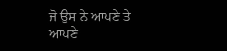ਜੋ ਉਸ ਨੇ ਆਪਣੇ ਤੇ
ਆਪਣੇ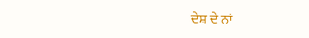ਦੇਸ਼ ਦੇ ਨਾਂ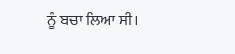ਨੂੰ ਬਚਾ ਲਿਆ ਸੀ।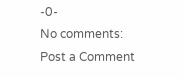-0-
No comments:
Post a Comment